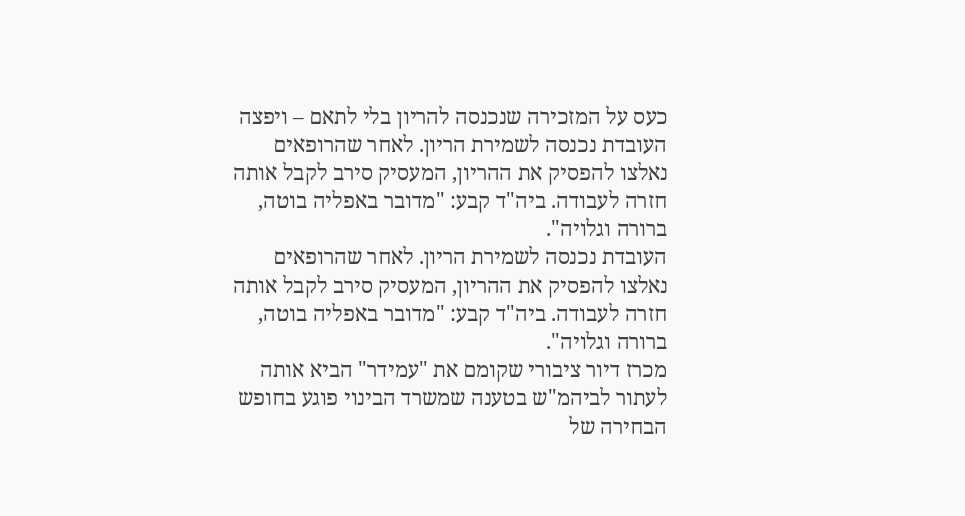כעס על המזכירה שנכנסה להריון בלי לתאם – ויפצה
העובדת נכנסה לשמירת הריון. לאחר שהרופאים נאלצו להפסיק את ההריון, המעסיק סירב לקבל אותה חזרה לעבודה. ביה"ד קבע: "מדובר באפליה בוטה, ברורה וגלויה".
העובדת נכנסה לשמירת הריון. לאחר שהרופאים נאלצו להפסיק את ההריון, המעסיק סירב לקבל אותה חזרה לעבודה. ביה"ד קבע: "מדובר באפליה בוטה, ברורה וגלויה".
מכרז דיור ציבורי שקומם את "עמידר" הביא אותה לעתור לביהמ"ש בטענה שמשרד הבינוי פוגע בחופש הבחירה של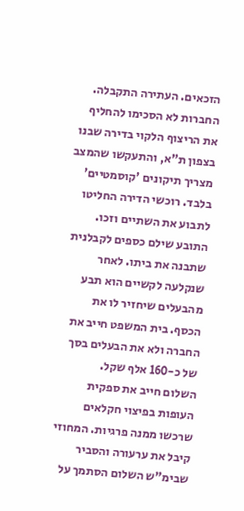הזכאים. העתירה התקבלה.
החברות לא הסכימו להחליף את הריצוף הלקוי בדירה שבנו בצפון ת"א, והתעקשו שהמצב מצריך תיקונים 'קוסמטיים' בלבד. רוכשי הדירה החליטו לתבוע את השתיים וזכו.
התובע שילם כספים לקבלנית שתבנה את ביתו. לאחר שנקלעה לקשיים הוא תבע מהבעלים שיחזיר לו את הכסף. בית המשפט חייב את החברה ולא את הבעלים בסך של כ-160 אלף שקל.
השלום חייב את ספקית העופות בפיצוי חקלאים שרכשו ממנה פרגיות. המחוזי קיבל את ערעורה והסביר שבימ"ש השלום הסתמך על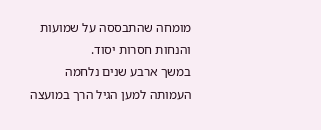מומחה שהתבססה על שמועות והנחות חסרות יסוד.
במשך ארבע שנים נלחמה העמותה למען הגיל הרך במועצה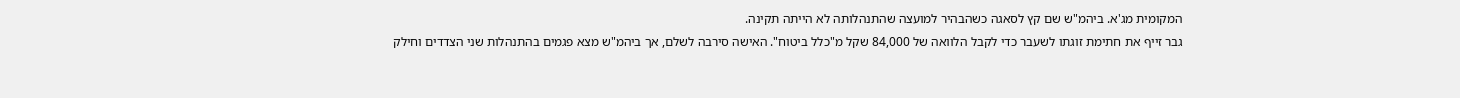המקומית מג'א. ביהמ"ש שם קץ לסאגה כשהבהיר למועצה שהתנהלותה לא הייתה תקינה.
גבר זייף את חתימת זוגתו לשעבר כדי לקבל הלוואה של 84,000 שקל מ"כלל ביטוח". האישה סירבה לשלם, אך ביהמ"ש מצא פגמים בהתנהלות שני הצדדים וחילק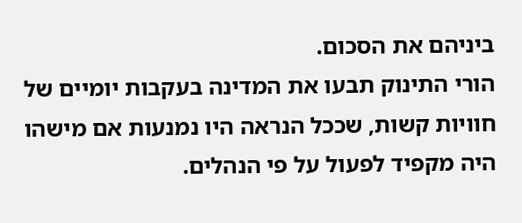ביניהם את הסכום.
הורי התינוק תבעו את המדינה בעקבות יומיים של חוויות קשות, שככל הנראה היו נמנעות אם מישהו היה מקפיד לפעול על פי הנהלים.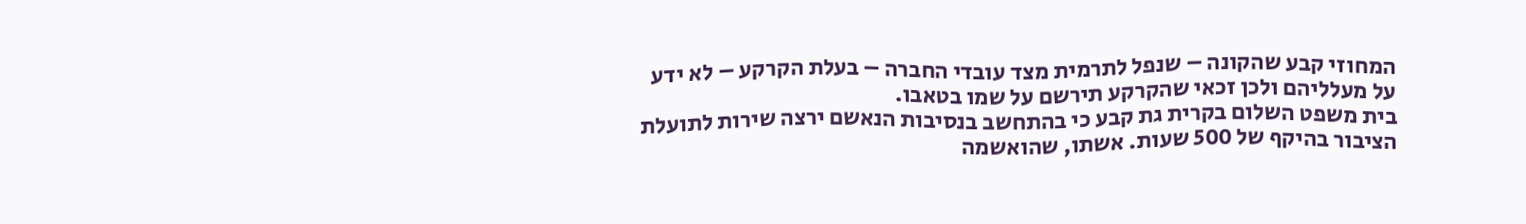המחוזי קבע שהקונה – שנפל לתרמית מצד עובדי החברה – בעלת הקרקע – לא ידע על מעלליהם ולכן זכאי שהקרקע תירשם על שמו בטאבו.
בית משפט השלום בקרית גת קבע כי בהתחשב בנסיבות הנאשם ירצה שירות לתועלת הציבור בהיקף של 500 שעות. אשתו, שהואשמה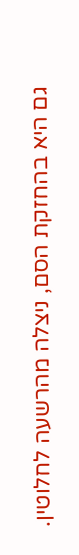גם היא בהחזקת הסם, ניצלה מהרשעה לחלוטין.